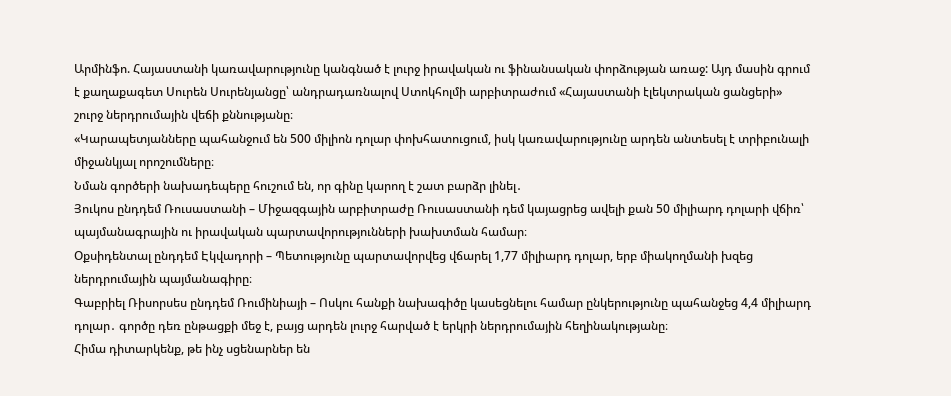Արմինֆո. Հայաստանի կառավարությունը կանգնած է լուրջ իրավական ու ֆինանսական փորձության առաջ: Այդ մասին գրում է քաղաքագետ Սուրեն Սուրենյանցը՝ անդրադառնալով Ստոկհոլմի արբիտրաժում «Հայաստանի էլեկտրական ցանցերի» շուրջ ներդրումային վեճի քննությանը։
«Կարապետյանները պահանջում են 500 միլիոն դոլար փոխհատուցում, իսկ կառավարությունը արդեն անտեսել է տրիբունալի միջանկյալ որոշումները։
Նման գործերի նախադեպերը հուշում են, որ գինը կարող է շատ բարձր լինել․
Յուկոս ընդդեմ Ռուսաստանի – Միջազգային արբիտրաժը Ռուսաստանի դեմ կայացրեց ավելի քան 50 միլիարդ դոլարի վճիռ՝ պայմանագրային ու իրավական պարտավորությունների խախտման համար։
Օքսիդենտալ ընդդեմ Էկվադորի – Պետությունը պարտավորվեց վճարել 1,77 միլիարդ դոլար, երբ միակողմանի խզեց ներդրումային պայմանագիրը։
Գաբրիել Ռիսորսես ընդդեմ Ռումինիայի – Ոսկու հանքի նախագիծը կասեցնելու համար ընկերությունը պահանջեց 4,4 միլիարդ դոլար․ գործը դեռ ընթացքի մեջ է, բայց արդեն լուրջ հարված է երկրի ներդրումային հեղինակությանը։
Հիմա դիտարկենք, թե ինչ սցենարներ են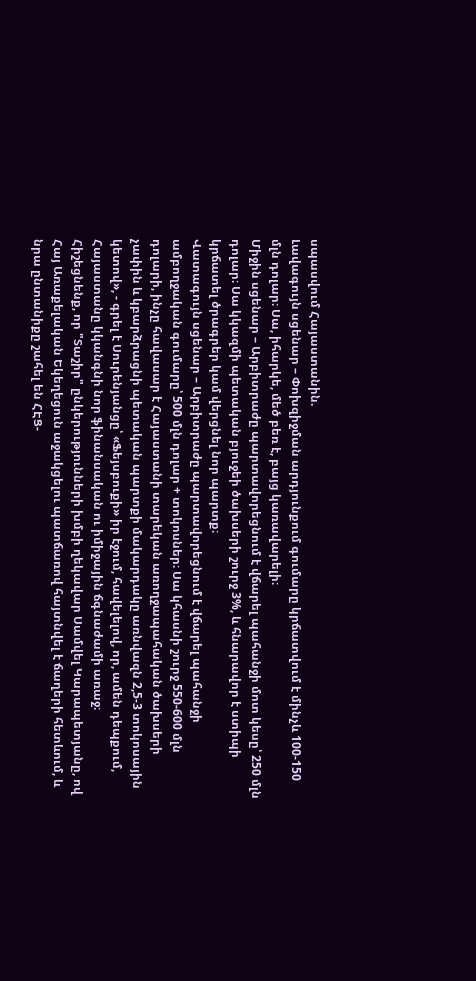սպասվում Հայաստանին.
Լավագույն սցենար – Փոխզիջման արդյունքում գումարը կրճատվում է մինչև 100-150 մլն դոլար։ Սա, իհարկե, մեծ բեռ է, բայց կառավարելի։
Միջին սցենար – Արբիտրաժը պարտավորեցնում է վճարել պահանջի մոտ կեսը՝ 250 մլն դոլար։ Սա կկազմի պետական բյուջեի ծախսերի շուրջ 3%, և հնարավոր է ստիպի կրճատել ծրագրեր կամ վերցնել նոր պարտք։
Վատագույն սցենար – Արբիտրաժը պարտավորեցնում է վճարել պահանջի ամբողջական գումարը՝ 500 մլն դոլար + տոկոսներ։ Սա կհասնի շուրջ 550-600 մլն դոլարի, ինչը հավասար է Հայաստանի տարեկան առողջապահական ծախսերի չափին և կբարձրացնի պետական պարտքի մակարդակը առնվազն 2,5-3 տոկոսային կետով», - գրել է Սուրենյանցը՝ «Ֆեյսբուքի» իր էջում, հավելելով, որ, ամեն դեպքում, Հայաստանը կկանգնի նոր ֆինանսական ու իմիջային ճգնաժամի առաջ։
Հիշեցնենք, որ "Տաշիր" ընկերությունների խմբի ղեկավար Սամվել Կարապետյանը, ով Հայ Առաքելական Եկեղեցուն աջակցելու պատճառով հայտնվել է ճաղերի հետևում, և նրա ընտանիքը շահել են ՀԷՑ-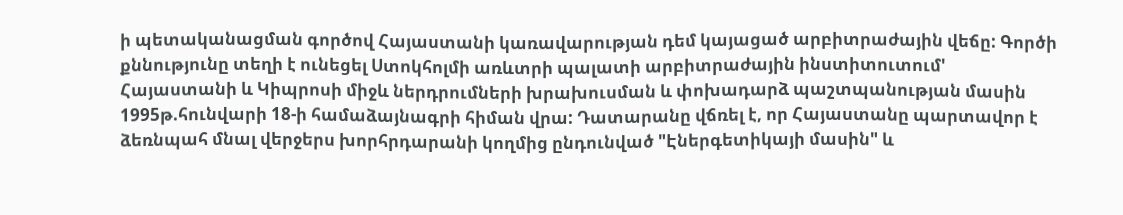ի պետականացման գործով Հայաստանի կառավարության դեմ կայացած արբիտրաժային վեճը: Գործի քննությունը տեղի է ունեցել Ստոկհոլմի առևտրի պալատի արբիտրաժային ինստիտուտում' Հայաստանի և Կիպրոսի միջև ներդրումների խրախուսման և փոխադարձ պաշտպանության մասին 1995թ.հունվարի 18-ի համաձայնագրի հիման վրա: Դատարանը վճռել է, որ Հայաստանը պարտավոր է ձեռնպահ մնալ վերջերս խորհրդարանի կողմից ընդունված "Էներգետիկայի մասին" և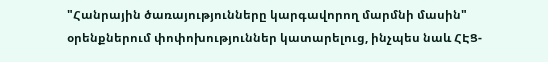"Հանրային ծառայությունները կարգավորող մարմնի մասին" օրենքներում փոփոխություններ կատարելուց, ինչպես նաև ՀԷՑ-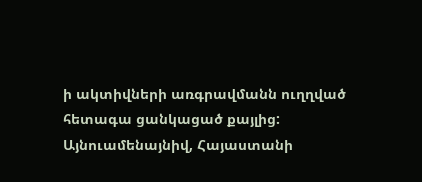ի ակտիվների առգրավմանն ուղղված հետագա ցանկացած քայլից:
Այնուամենայնիվ, Հայաստանի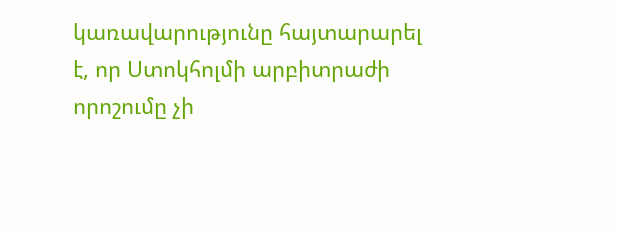կառավարությունը հայտարարել է, որ Ստոկհոլմի արբիտրաժի որոշումը չի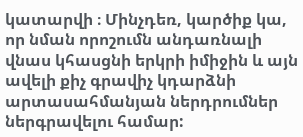կատարվի ։ Մինչդեռ, կարծիք կա, որ նման որոշումն անդառնալի վնաս կհասցնի երկրի իմիջին և այն ավելի քիչ գրավիչ կդարձնի արտասահմանյան ներդրումներ ներգրավելու համար: